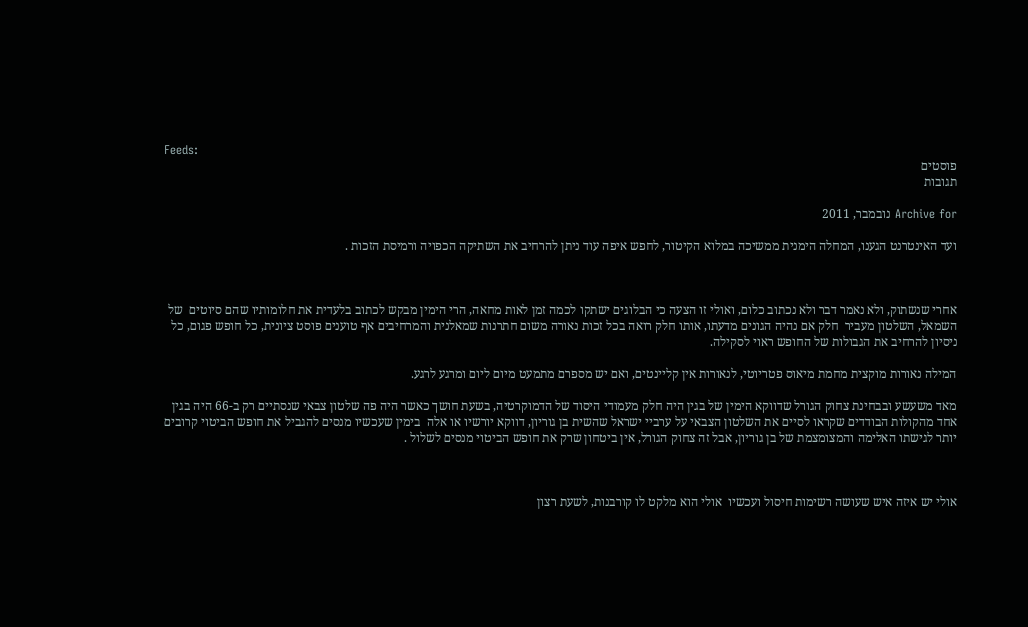Feeds:
פוסטים
תגובות

Archive for נובמבר, 2011

ועד האינטרנט הגענו, המחלה הימנית ממשיכה במלוא הקיטור, לחפש איפה עוד ניתן להרחיב את השתיקה הכפויה ורמיסת הזכות .



אחרי שנשתוק, ולא נאמר דבר ולא נכתוב כלום, ואולי זו הצעה כי הבלוגים ישתקו לכמה זמן לאות מחאה, הרי הימין מבקש לכתוב בלעדית את חלומותיו שהם סיוטים  של השמאל, השלטון מעביר  חלק אם נהיה הגונים מדעתו, אותו חלק רואה בכל זכות נאורה משום חתרנות שמאלנית והמרחיבים אף טוענים פוסט ציונית, כל חופש פגום, כל ניסיון להרחיב את הגבולות של החופש ראוי לסקילה.

המילה נאורות מוקצית מחמת מיאוס פטריוטי, לנאורות אין קליינטים, ואם יש מספרם מתמעט מיום ליום ומרגע לרגע.

מאד משעשע ובבחינת צחוק הגורל שדווקא הימין של בגין היה חלק מעמודי היסוד של הדמוקרטיה, בשעת חושך כאשר היה פה שלטון צבאי שנסתיים רק ב-66 היה בגין אחד מהקולות הבודדים שקראו לסיים את השלטון הצבאי על ערביי ישראל שהשית בן גוריון, דווקא יורשיו או אלה  בימין שעכשיו מנסים להגביל את חופש הביטוי קרובים יותר לגישתו האלימה והמצומצמת של בן גוריון, אבל זה צחוק הגורל, אין ביטחון שרק את חופש הביטוי מנסים לשלול .



אולי יש איזה איש שעושה רשימות חיסול ועכשיו  אולי הוא מלקט לו קורבנות, לשעת רצון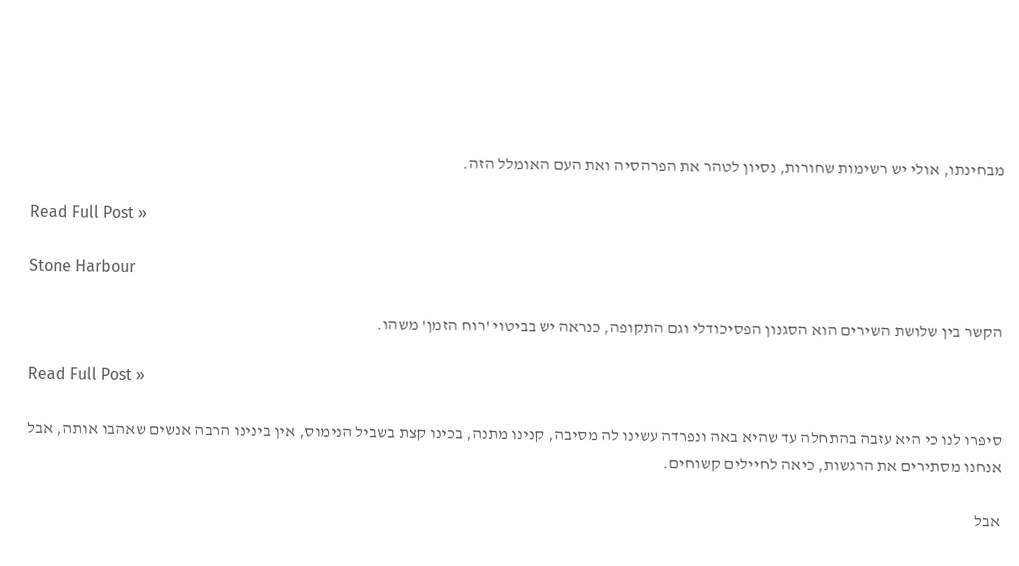מבחינתו, אולי יש רשימות שחורות, נסיון לטהר את הפרהסיה ואת העם האומלל הזה.

Read Full Post »

Stone Harbour

הקשר בין שלושת השירים הוא הסגנון הפסיכודלי וגם התקופה, כנראה יש בביטוי 'רוח הזמן' משהו.

Read Full Post »

סיפרו לנו כי היא עזבה בהתחלה עד שהיא באה ונפרדה עשינו לה מסיבה, קנינו מתנה, בכינו קצת בשביל הנימוס, אין בינינו הרבה אנשים שאהבו אותה, אבל אנחנו מסתירים את הרגשות, כיאה לחיילים קשוחים.

אבל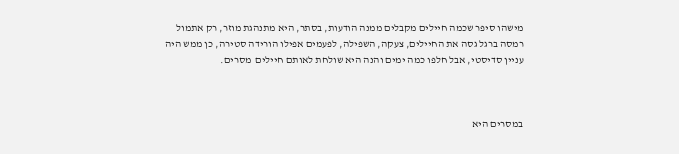מישהו סיפר שכמה חיילים מקבלים ממנה הודעות, בסתר, היא מתנהגת מוזר, רק אתמול רמסה ברגל גסה את החיילים, צעקה, השפילה, לפעמים אפילו הורידה סטירה, כן ממש היה עניין סדיסטי, אבל חלפו כמה ימים והנה היא שולחת לאותם חיילים  מסרים.



במסרים היא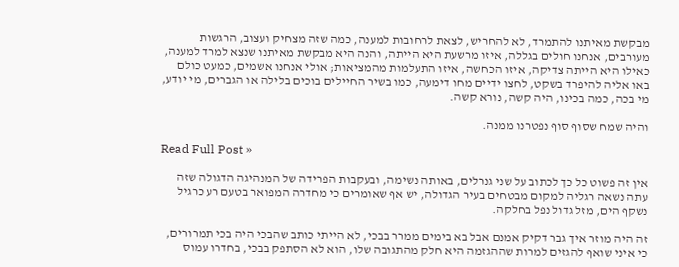מבקשת מאיתנו להתמרד, לא להחריש, לצאת לרחובות למענה, כמה שזה מצחיק ועצוב, הרגשות מעורבים, אנחנו חולים בגללה, איזו מרשעת היא הייתה, והנה היא מבקשת מאיתנו שנצא למרד למענה, כאילו היא הייתה צדיקה, איזו הכחשה, איזו התעלמות מהמציאות; אולי אנחנו אשמים, כמעט כולם באו אליה להיפרד בשקט, לחצו ידיים מחו דימעה, כמו בשיר החיילים בוכים בלילה או הגברים, מי יודע, מי בכה, כמה בכינו, היה קשה, נורא קשה.

והיה שמח שסוף סוף נפטרנו ממנה.

Read Full Post »

אין זה פשוט כל כך לכתוב על שני גנרלים, באותה נשימה, ובעקבות הפרידה של המנהיגה הדגולה שזה עתה נשאה רגליה למקום מבטחים בעיר הגדולה, יש אף שאומרים כי מחדרה המפואר בטעם רע כרגיל נשקף הים, מזל גדול נפל בחלקה.

זה היה מוזר איך גבר דקיק אמנם אבל בא בימים ממרר בבכי, לא הייתי כותב שהבכי היה בכי תמרורים, כי איני שואף להגזים למרות שההגזמה היא חלק מהתגובה שלו, הוא לא הסתפק בבכי, בחדרו עמוס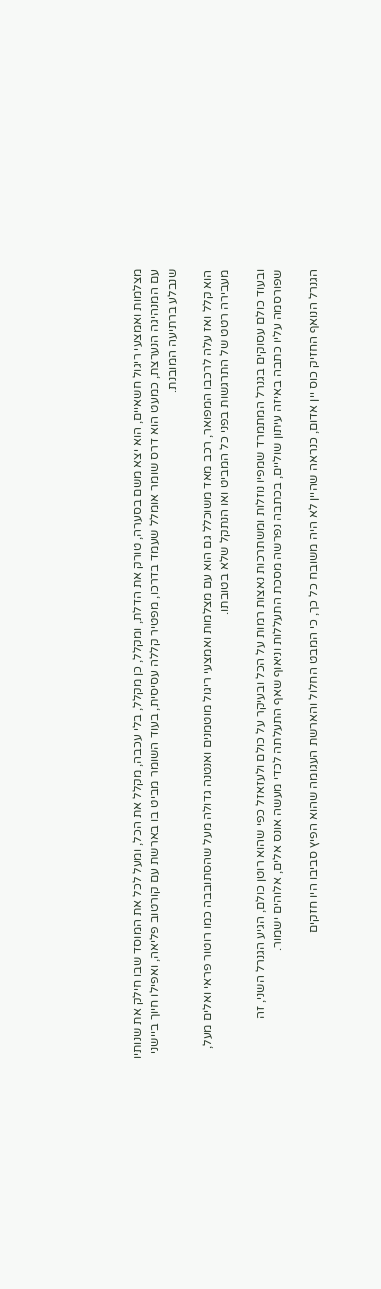מצלמות ואמצעי ריגול חשאיים, הוא יצא משם בסערה, טורק את הדלת, ומקלל, כן מקלל, בלי עכבה, מקלל את הכל, ומעל לכל את המוסד שבו חילק את שנותיו עם המנהיגה הנערצת, כמעט הוא דרס שומר אומלל שעמד בדרכו, מפטיר קללה עסיסית, בעוד השומר מביט בו בארשת עם קורטוב פליאה, ואפילו חיוך ביישני שנבלע ברתיעה המובנת.

הוא קלל ואז עלה לרכבו המפואר, רכב מאד משוכלל גם הוא עם מצלמות ואמצעי ריגול מוטמנים ואנטנה גדולה מעל שהסתובבה כמו רוטור פראי ואלים מעל, מעבירה רטט של התרגשות בפני כל המביט ואו הנתקל שלא בטובתו.

ובעוד כולם עסוקים בגנרל המתמרד שמפיו נוזלות ומשתרכות נאצות רמות על הכל ובעיקר על כולם ולעזאזל כפי שהוא רוטן כולם, הגיע הגנרל השני, זה שפורסמה עליו כתבה באיזה עיתון שוליים, בכתבה נפרשה מסכת התעללות וניאוף שאף התעלתה לכדי מעשה אונס אלים, אלוהים ישמור.

הגנרל הנואף החזיק כוס יין אדום, כנראה שהיין לא היה משובח כל כך, כי המבט החלול והארשת העגומה שהוא הפיץ סביבו היו חזקים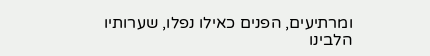ומרתיעים, הפנים כאילו נפלו, שערותיו הלבינו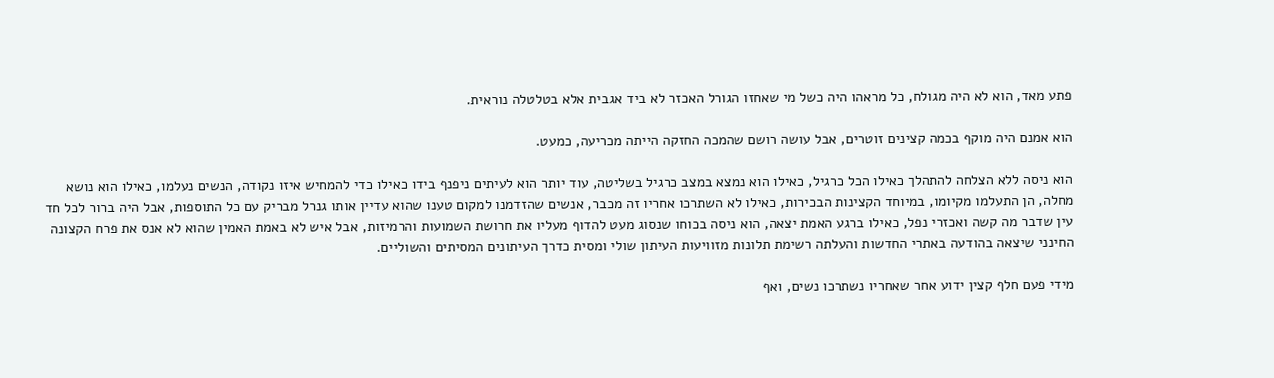פתע מאד, הוא לא היה מגולח, כל מראהו היה כשל מי שאחזו הגורל האכזר לא ביד אגבית אלא בטלטלה נוראית.

הוא אמנם היה מוקף בכמה קצינים זוטרים, אבל עושה רושם שהמכה החזקה הייתה מכריעה, כמעט.

הוא ניסה ללא הצלחה להתהלך כאילו הכל כרגיל, כאילו הוא נמצא במצב כרגיל בשליטה, עוד יותר הוא לעיתים ניפנף בידו כאילו כדי להמחיש איזו נקודה, הנשים נעלמו, כאילו הוא נושא מחלה, הן התעלמו מקיומו, במיוחד הקצינות הבכירות, כאילו לא השתרכו אחריו זה מכבר, אנשים שהזדמנו למקום טענו שהוא עדיין אותו גנרל מבריק עם כל התוספות, אבל היה ברור לכל חד עין שדבר מה קשה ואכזרי נפל, כאילו ברגע האמת יצאה, הוא ניסה בכוחו שנסוג מעט להדוף מעליו את חרושת השמועות והרמיזות, אבל איש לא באמת האמין שהוא לא אנס את פרח הקצונה החינני שיצאה בהודעה באתרי החדשות והעלתה רשימת תלונות מזוויעות העיתון שולי ומסית כדרך העיתונים המסיתים והשוליים.

מידי פעם חלף קצין ידוע אחר שאחריו נשתרכו נשים, ואף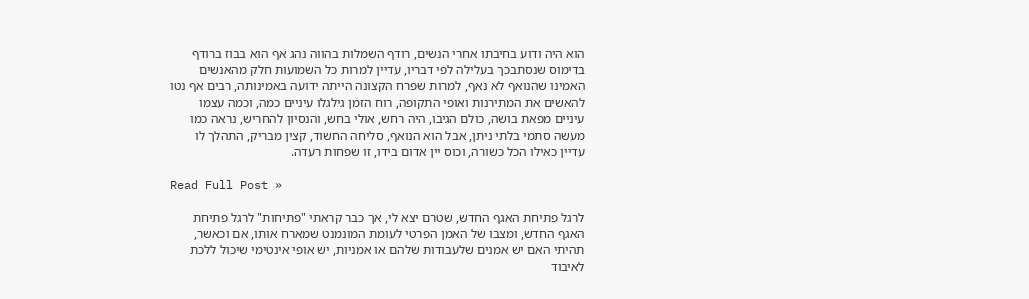הוא היה ודוע בחיבתו אחרי הנשים, רודף השמלות בהווה נהג אף הוא בבוז ברודף בדימוס שנסתבכך בעלילה לפי דבריו, עדיין למרות כל השמועות חלק מהאנשים האמינו שהנואף לא נאף, למרות שפרח הקצונה הייתה ידועה באמינותה, רבים אף נטו להאשים את המתירנות ואופי התקופה, רוח הזמן גילגלו עיניים כמה, וכמה עצמו עיניים מפאת בושה, כולם הגיבו, היה רחש, אולי בחש, והנסיון להחריש, נראה כמו מעשה סתמי בלתי ניתן, אבל הוא הנואף, סליחה החשוד, קצין מבריק, התהלך לו עדיין כאילו הכל כשורה, וכוס יין אדום בידו, זו שפחות רעדה.

Read Full Post »

לרגל פתיחת האגף החדש, שטרם יצא לי, אך כבר קראתי "פתיחות" לרגל פתיחת האגף החדש, ומצבו של האמן הפרטי לעומת המונמנט שמארח אותו, אם וכאשר, תהיתי האם יש אמנים שלעבודות שלהם או אמניות, יש אופי אינטימי שיכול ללכת לאיבוד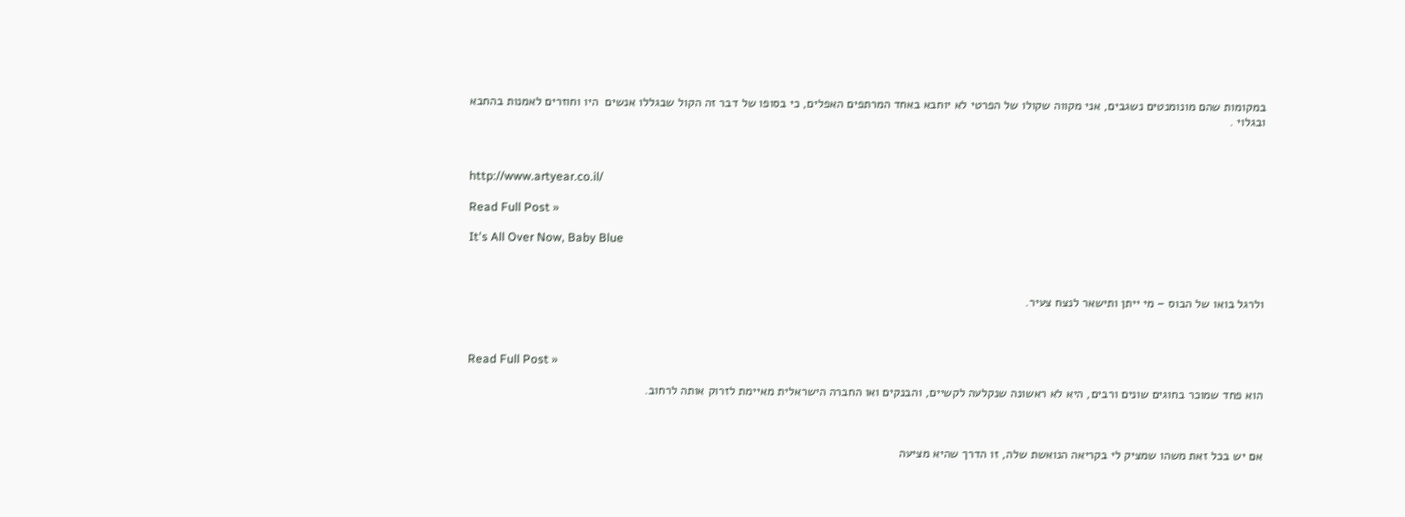במקומות שהם מונומנטים נשגבים, אני מקווה שקולו של הפרטי לא יוחבא באחד המרתפים האפלים, כי בסופו של דבר זה הקול שבגללו אנשים  היו וחוזרים לאמנות בהחבא ובגלוי .



http://www.artyear.co.il/

Read Full Post »

It's All Over Now, Baby Blue



ולרגל בואו של הבוס – מי ייתן ותישאר לנצח צעיר.



Read Full Post »

הוא פחד שמוכר בחוגים שונים ורבים, היא לא ראשונה שנקלעה לקשיים, והבנקים ואו החברה הישראלית מאיימת לזרוק אותה לרחוב.



אם יש בכל זאת משהו שמציק לי בקריאה הנואשת שלה, זו הדרך שהיא מציעה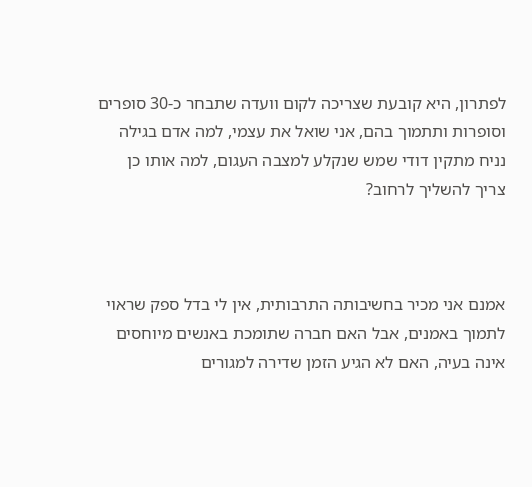לפתרון, היא קובעת שצריכה לקום וועדה שתבחר כ-30 סופרים וסופרות ותתמוך בהם, אני שואל את עצמי, למה אדם בגילה נניח מתקין דודי שמש שנקלע למצבה העגום, למה אותו כן צריך להשליך לרחוב?



אמנם אני מכיר בחשיבותה התרבותית, אין לי בדל ספק שראוי לתמוך באמנים, אבל האם חברה שתומכת באנשים מיוחסים אינה בעיה, האם לא הגיע הזמן שדירה למגורים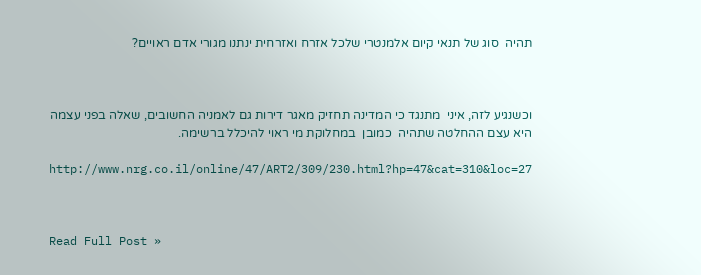תהיה  סוג של תנאי קיום אלמנטרי שלכל אזרח ואזרחית ינתנו מגורי אדם ראויים?



וכשנגיע לזה, איני  מתנגד כי המדינה תחזיק מאגר דירות גם לאמניה החשובים, שאלה בפני עצמה היא עצם ההחלטה שתהיה  כמובן  במחלוקת מי ראוי להיכלל ברשימה.

http://www.nrg.co.il/online/47/ART2/309/230.html?hp=47&cat=310&loc=27



Read Full Post »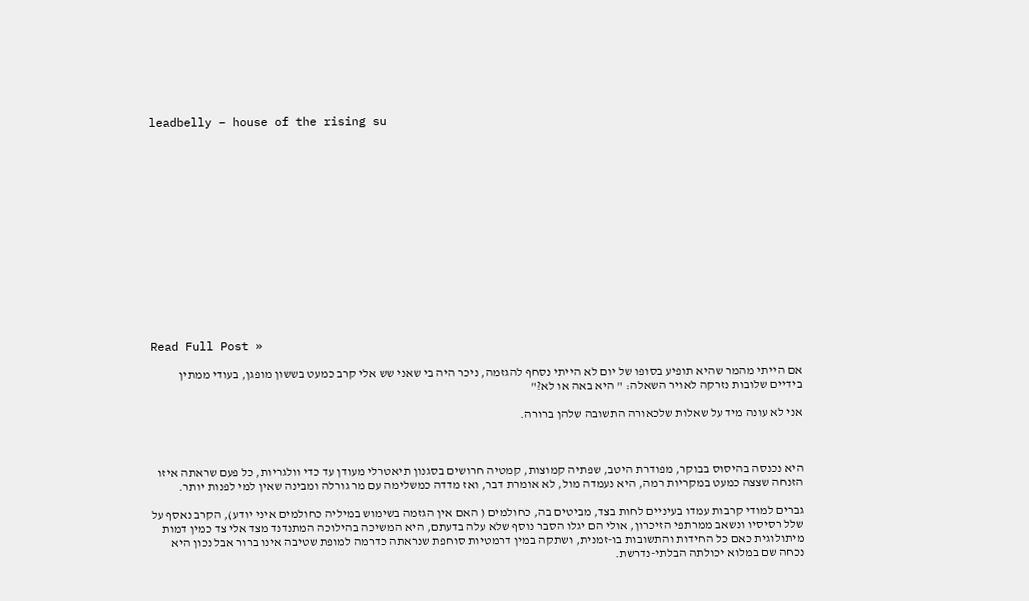leadbelly – house of the rising su















Read Full Post »

אם הייתי מהמר שהיא תופיע בסופו של יום לא הייתי נסחף להגזמה, ניכר היה בי שאני שש אלי קרב כמעט בששון מופגן, בעודי ממתין בידיים שלובות נזרקה לאויר השאלה: " היא באה או לא?"

אני לא עונה מיד על שאלות שלכאורה התשובה שלהן ברורה.



היא נכנסה בהיסוס בבוקר, מפודרת היטב, שפתיה קמוצות, קמטיה חרושים בסגנון תיאטרלי מעודן עד כדי וולגריות, כל פעם שראתה איזו הזנחה שצצה כמעט במקריות רמה, היא נעמדה מול, לא אומרת דבר, ואז מדדה כמשלימה עם מר גורלה ומבינה שאין למי לפנות יותר.

גברים למודי קרבות עמדו בעיניים לחות בצד, מביטים בה, כחולמים ( האם אין הגזמה בשימוש במיליה כחולמים איני יודע), הקרב נאסף על שלל רסיסיו ונשאב ממרתפי הזיכרון, אולי הם יגלו הסבר נוסף שלא עלה בדעתם, היא המשיכה בהילוכה המתנדנד מצד אלי צד כמין דמות מיתולוגית כאם כל החידות והתשובות בו-זמנית, ושתקה במין דרמטיות סוחפת שנראתה כדרמה למופת שטיבה אינו ברור אבל נכון היא נכחה שם במלוא יכולתה הבלתי-נדרשת.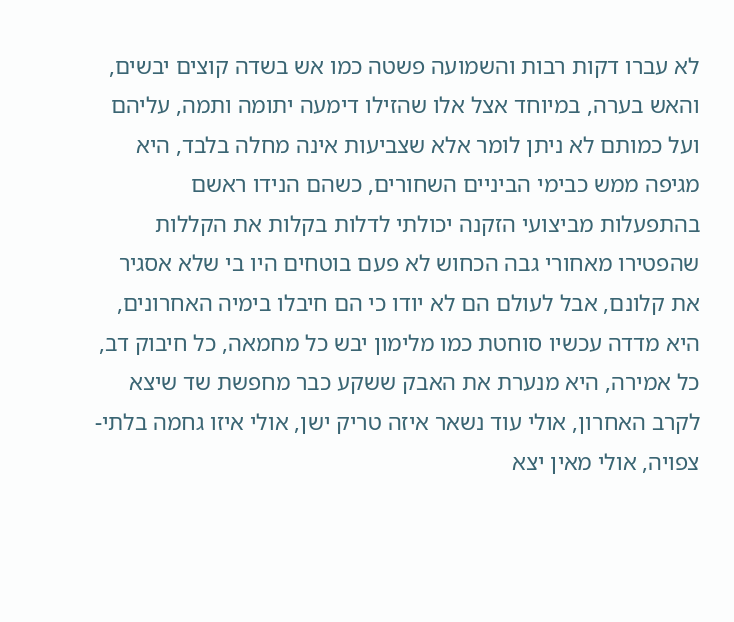לא עברו דקות רבות והשמועה פשטה כמו אש בשדה קוצים יבשים, והאש בערה, במיוחד אצל אלו שהזילו דימעה יתומה ותמה, עליהם ועל כמותם לא ניתן לומר אלא שצביעות אינה מחלה בלבד, היא מגיפה ממש כבימי הביניים השחורים, כשהם הנידו ראשם בהתפעלות מביצועי הזקנה יכולתי לדלות בקלות את הקללות שהפטירו מאחורי גבה הכחוש לא פעם בוטחים היו בי שלא אסגיר את קלונם, אבל לעולם הם לא יודו כי הם חיבלו בימיה האחרונים, היא מדדה עכשיו סוחטת כמו מלימון יבש כל מחמאה, כל חיבוק דב, כל אמירה, היא מנערת את האבק ששקע כבר מחפשת שד שיצא לקרב האחרון, אולי עוד נשאר איזה טריק ישן, אולי איזו גחמה בלתי-צפויה, אולי מאין יצא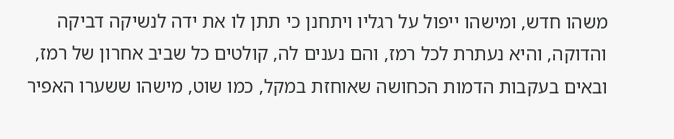משהו חדש, ומישהו ייפול על רגליו ויתחנן כי תתן לו את ידה לנשיקה דביקה והדוקה, והיא נעתרת לכל רמז, והם נענים לה, קולטים כל שביב אחרון של רמז, ובאים בעקבות הדמות הכחושה שאוחזת במקל, כמו שוט, מישהו ששערו האפיר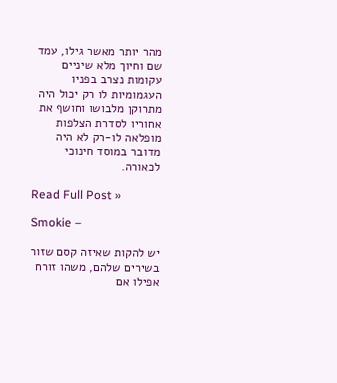מהר יותר מאשר גילו, עמד שם וחיוך מלא שיניים עקומות נצרב בפניו העגמומיות לו רק יכול היה מתרוקן מלבושו וחושף את אחוריו לסדרת הצלפות מופלאה לו-רק לא היה מדובר במוסד חינוכי לכאורה.

Read Full Post »

Smokie –

יש להקות שאיזה קסם שזור בשירים שלהם, משהו זורח אפילו אם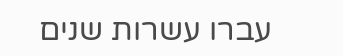עברו עשרות שנים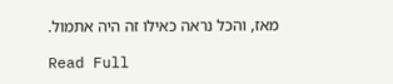מאז, והכל נראה כאילו זה היה אתמול.

Read Full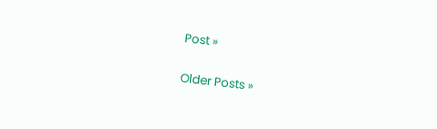Post »

Older Posts »